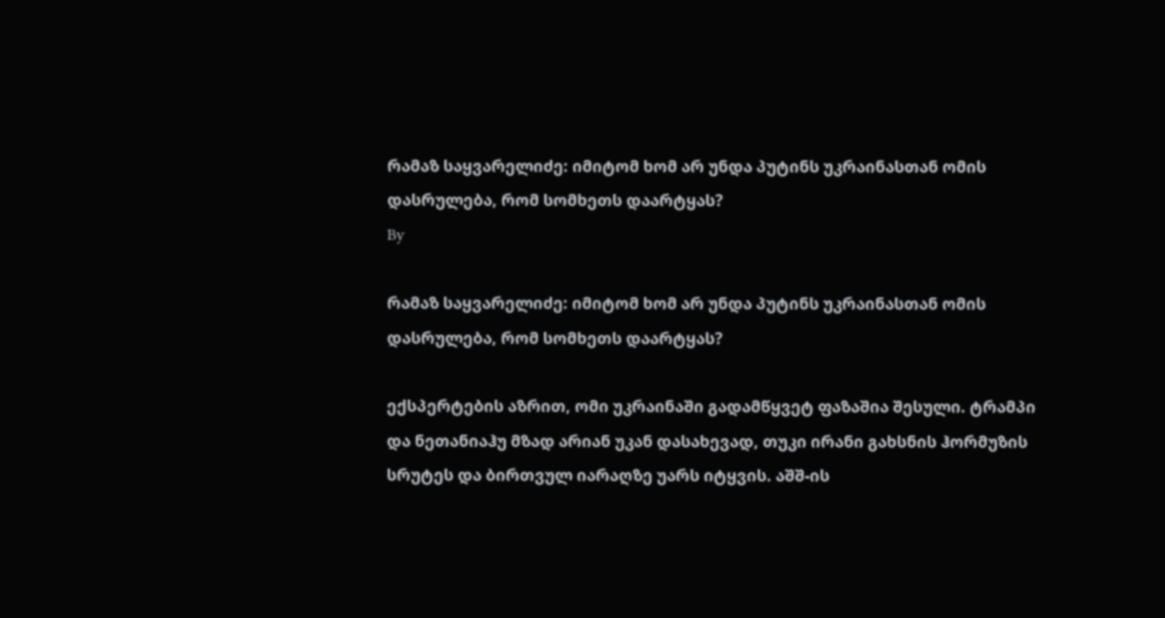რამაზ საყვარელიძე: იმიტომ ხომ არ უნდა პუტინს უკრაინასთან ომის დასრულება, რომ სომხეთს დაარტყას?
By

რამაზ საყვარელიძე: იმიტომ ხომ არ უნდა პუტინს უკრაინასთან ომის დასრულება, რომ სომხეთს დაარტყას?

ექსპერტების აზრით, ომი უკრაინაში გადამწყვეტ ფაზაშია შესული. ტრამპი და ნეთანიაჰუ მზად არიან უკან დასახევად, თუკი ირანი გახსნის ჰორმუზის სრუტეს და ბირთვულ იარაღზე უარს იტყვის. აშშ-ის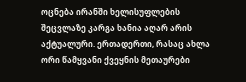ოცნება ირანში ხელისუფლების შეცვლაზე კარგა ხანია აღარ არის აქტუალური. ერთადერთი, რასაც ახლა ორი წამყვანი ქვეყნის მეთაურები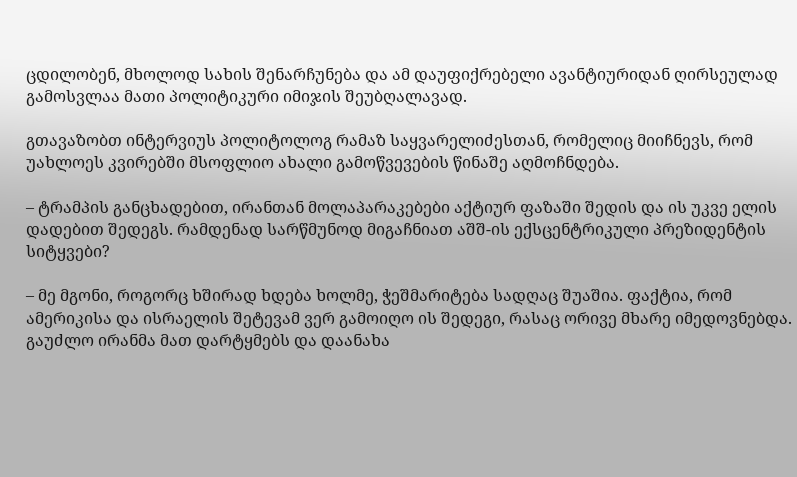ცდილობენ, მხოლოდ სახის შენარჩუნება და ამ დაუფიქრებელი ავანტიურიდან ღირსეულად გამოსვლაა მათი პოლიტიკური იმიჯის შეუბღალავად.

გთავაზობთ ინტერვიუს პოლიტოლოგ რამაზ საყვარელიძესთან, რომელიც მიიჩნევს, რომ უახლოეს კვირებში მსოფლიო ახალი გამოწვევების წინაშე აღმოჩნდება.

– ტრამპის განცხადებით, ირანთან მოლაპარაკებები აქტიურ ფაზაში შედის და ის უკვე ელის დადებით შედეგს. რამდენად სარწმუნოდ მიგაჩნიათ აშშ-ის ექსცენტრიკული პრეზიდენტის სიტყვები?

– მე მგონი, როგორც ხშირად ხდება ხოლმე, ჭეშმარიტება სადღაც შუაშია. ფაქტია, რომ ამერიკისა და ისრაელის შეტევამ ვერ გამოიღო ის შედეგი, რასაც ორივე მხარე იმედოვნებდა. გაუძლო ირანმა მათ დარტყმებს და დაანახა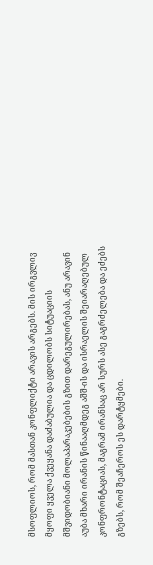მსოფლიოს, რომ მასთან კონფლიქტი არავის არგებს. მის ირგვლივ მყოფი ყველა ქვეყანა დაძაბულია და ცდილობს სიტუაციის მშვიდობიანი მოლაპარაკებების გზით დარეგულირებას, ანუ არავინ აუბა მხარი ირანის წინააღმდეგ აშშ-ის და ისრაელის შეიარაღებულ კონფრონტაციას, მაგრამ ირანსაც არ სურს ასე გაგრძელება და ეძებს გზებს, რომ შეაჩეროს ეს დარტყმები.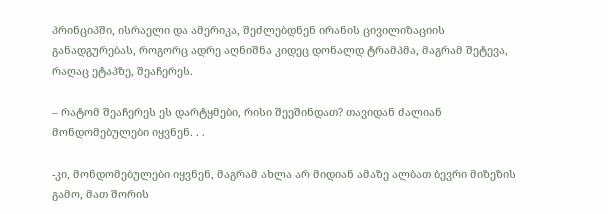პრინციპში, ისრაელი და ამერიკა, შეძლებდნენ ირანის ცივილიზაციის განადგურებას, როგორც ადრე აღნიშნა კიდეც დონალდ ტრამპმა, მაგრამ შეტევა, რაღაც ეტაპზე, შეაჩერეს.

– რატომ შეაჩერეს ეს დარტყმები, რისი შეეშინდათ? თავიდან ძალიან მონდომებულები იყვნენ. . .

-კი, მონდომებულები იყვნენ, მაგრამ ახლა არ მიდიან ამაზე ალბათ ბევრი მიზეზის გამო, მათ შორის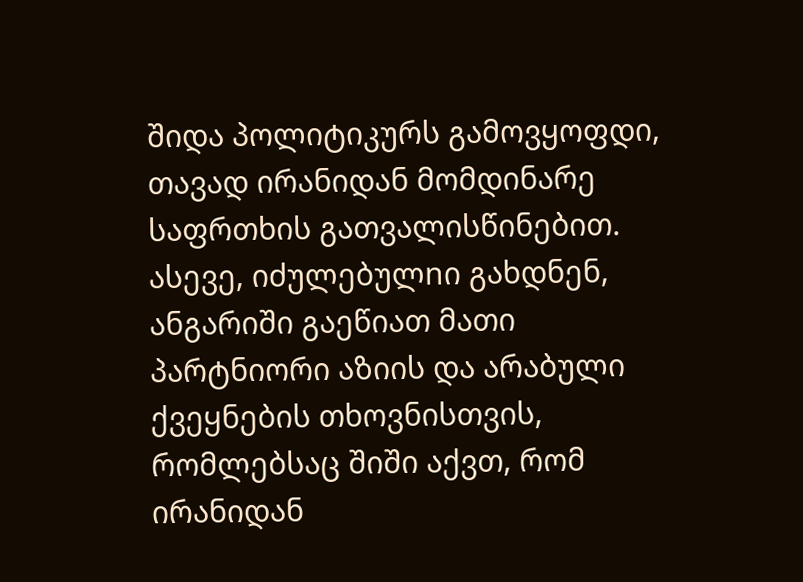შიდა პოლიტიკურს გამოვყოფდი, თავად ირანიდან მომდინარე საფრთხის გათვალისწინებით. ასევე, იძულებულnი გახდნენ, ანგარიში გაეწიათ მათი პარტნიორი აზიის და არაბული ქვეყნების თხოვნისთვის, რომლებსაც შიში აქვთ, რომ ირანიდან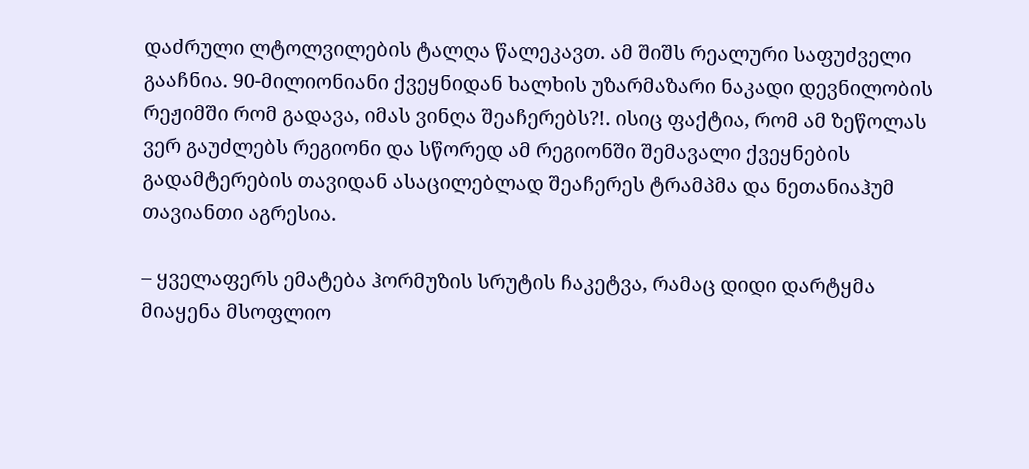დაძრული ლტოლვილების ტალღა წალეკავთ. ამ შიშს რეალური საფუძველი გააჩნია. 90-მილიონიანი ქვეყნიდან ხალხის უზარმაზარი ნაკადი დევნილობის რეჟიმში რომ გადავა, იმას ვინღა შეაჩერებს?!. ისიც ფაქტია, რომ ამ ზეწოლას ვერ გაუძლებს რეგიონი და სწორედ ამ რეგიონში შემავალი ქვეყნების გადამტერების თავიდან ასაცილებლად შეაჩერეს ტრამპმა და ნეთანიაჰუმ თავიანთი აგრესია.

– ყველაფერს ემატება ჰორმუზის სრუტის ჩაკეტვა, რამაც დიდი დარტყმა მიაყენა მსოფლიო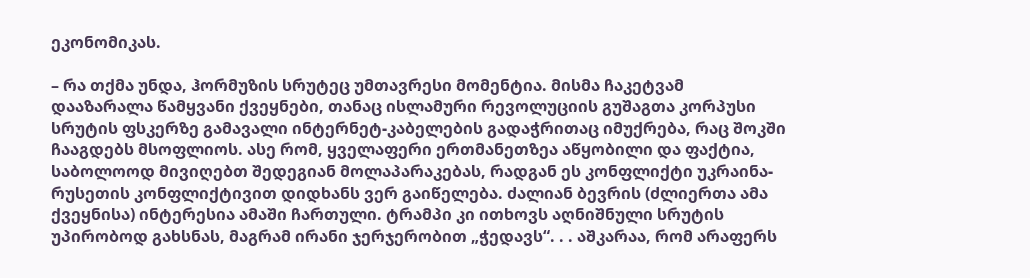ეკონომიკას.

– რა თქმა უნდა, ჰორმუზის სრუტეც უმთავრესი მომენტია. მისმა ჩაკეტვამ დააზარალა წამყვანი ქვეყნები, თანაც ისლამური რევოლუციის გუშაგთა კორპუსი სრუტის ფსკერზე გამავალი ინტერნეტ-კაბელების გადაჭრითაც იმუქრება, რაც შოკში ჩააგდებს მსოფლიოს. ასე რომ, ყველაფერი ერთმანეთზეა აწყობილი და ფაქტია, საბოლოოდ მივიღებთ შედეგიან მოლაპარაკებას, რადგან ეს კონფლიქტი უკრაინა-რუსეთის კონფლიქტივით დიდხანს ვერ გაიწელება. ძალიან ბევრის (ძლიერთა ამა ქვეყნისა) ინტერესია ამაში ჩართული. ტრამპი კი ითხოვს აღნიშნული სრუტის უპირობოდ გახსნას, მაგრამ ირანი ჯერჯერობით „ჭედავს“. . . აშკარაა, რომ არაფერს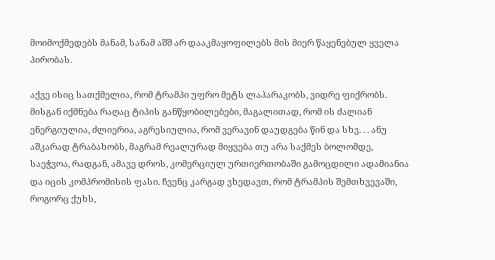მოიმოქმედებს მანამ, სანამ აშშ არ დააკმაყოფილებს მის მიერ წაყენებულ ყველა პირობას.

აქვე ისიც სათქმელია, რომ ტრამპი უფრო მეტს ლაპარაკობს, ვიდრე ფიქრობს. მისგან იქმნება რაღაც ტიპის განწყობილებები, მაგალითად, რომ ის ძალიან ენერგიულია, ძლიერია, აგრესიულია, რომ ვერავინ დაუდგება წინ და სხვ. . . ანუ აშკარად ტრაბახობს, მაგრამ რეალურად მიყვება თუ არა საქმეს ბოლომდე, საეჭვოა, რადგან, ამავე დროს, კომერციულ ურთიერთობაში გამოცდილი ადამიანია და იცის კომპრომისის ფასი. ჩვენც კარგად ვხედავთ, რომ ტრამპის შემთხვევაში, როგორც ქუხს,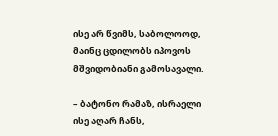ისე არ წვიმს, საბოლოოდ, მაინც ცდილობს იპოვოს მშვიდობიანი გამოსავალი.

– ბატონო რამაზ, ისრაელი ისე აღარ ჩანს,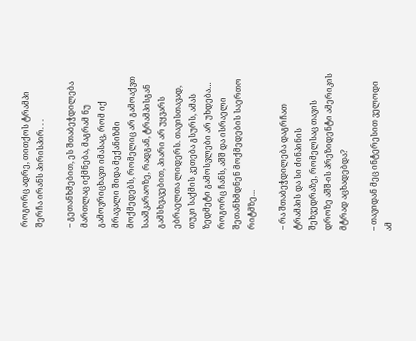როგორც ადრე, თითქოს ტრამპი შერჩა ირანს პირისპირ. . .

– გეთანხმებით, ეს შთაბეჭდილება მართლაც იქმნება, მაგრამ ნუ გამოვრიცხავთ იმასაც, რომ იქ მრავალი შიდა მექანიზმი მოქმედებს, რომელიც არ გამოაქვთ სააშკარაოზე, რადგან, ტრამპისგან გამსხვავებით, პიარი არ უყვარს ებრაელთა ლიდერს. თავისთავად, თუკი საქმის კეთება გსურს, ამას ზედმეტი გამოსვლები არ უხდება… როგორც ჩანს, აშშ და ისრაელი შეთანხმდნენ მოქმედების საერთო რიტმზე…

– რა შთაბეჭდილება დაგრჩათ ტრამპის და სი ძინპინის შეხვედრაზე, რომელსაც თავის დროზე აშშ-ის პრეზიდენტი ამერიკის მტრად აცხადებდა?

– თავიდან მეც ინტერესით ველოდი ამ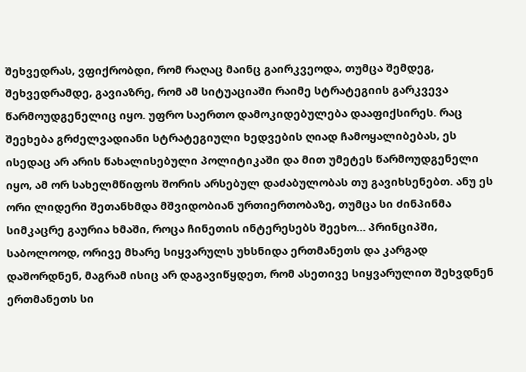შეხვედრას, ვფიქრობდი, რომ რაღაც მაინც გაირკვეოდა, თუმცა შემდეგ, შეხვედრამდე, გავიაზრე, რომ ამ სიტუაციაში რაიმე სტრატეგიის გარკვევა წარმოუდგენელიც იყო. უფრო საერთო დამოკიდებულება დააფიქსირეს. რაც შეეხება გრძელვადიანი სტრატეგიული ხედვების ღიად ჩამოყალიბებას, ეს ისედაც არ არის წახალისებული პოლიტიკაში და მით უმეტეს წარმოუდგენელი იყო, ამ ორ სახელმწიფოს შორის არსებულ დაძაბულობას თუ გავიხსენებთ. ანუ ეს ორი ლიდერი შეთანხმდა მშვიდობიან ურთიერთობაზე, თუმცა სი ძინპინმა სიმკაცრე გაურია ხმაში, როცა ჩინეთის ინტერესებს შეეხო… პრინციპში, საბოლოოდ, ორივე მხარე სიყვარულს უხსნიდა ერთმანეთს და კარგად დაშორდნენ, მაგრამ ისიც არ დაგავიწყდეთ, რომ ასეთივე სიყვარულით შეხვდნენ ერთმანეთს სი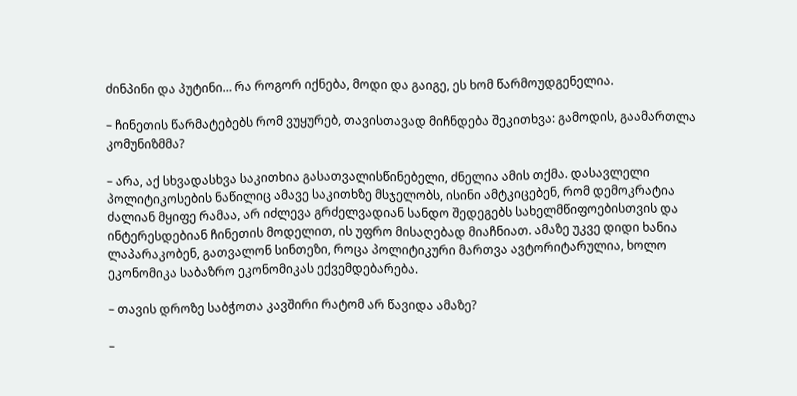ძინპინი და პუტინი… რა როგორ იქნება, მოდი და გაიგე, ეს ხომ წარმოუდგენელია.

– ჩინეთის წარმატებებს რომ ვუყურებ, თავისთავად მიჩნდება შეკითხვა: გამოდის, გაამართლა კომუნიზმმა?

– არა, აქ სხვადასხვა საკითხია გასათვალისწინებელი, ძნელია ამის თქმა. დასავლელი პოლიტიკოსების ნაწილიც ამავე საკითხზე მსჯელობს, ისინი ამტკიცებენ, რომ დემოკრატია ძალიან მყიფე რამაა, არ იძლევა გრძელვადიან სანდო შედეგებს სახელმწიფოებისთვის და ინტერესდებიან ჩინეთის მოდელით, ის უფრო მისაღებად მიაჩნიათ. ამაზე უკვე დიდი ხანია ლაპარაკობენ, გათვალონ სინთეზი, როცა პოლიტიკური მართვა ავტორიტარულია, ხოლო ეკონომიკა საბაზრო ეკონომიკას ექვემდებარება.

– თავის დროზე საბჭოთა კავშირი რატომ არ წავიდა ამაზე?

–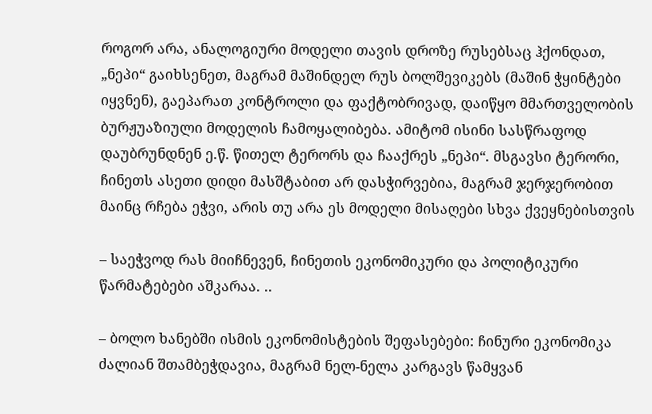როგორ არა, ანალოგიური მოდელი თავის დროზე რუსებსაც ჰქონდათ, „ნეპი“ გაიხსენეთ, მაგრამ მაშინდელ რუს ბოლშევიკებს (მაშინ ჭყინტები იყვნენ), გაეპარათ კონტროლი და ფაქტობრივად, დაიწყო მმართველობის ბურჟუაზიული მოდელის ჩამოყალიბება. ამიტომ ისინი სასწრაფოდ დაუბრუნდნენ ე.წ. წითელ ტერორს და ჩააქრეს „ნეპი“. მსგავსი ტერორი, ჩინეთს ასეთი დიდი მასშტაბით არ დასჭირვებია, მაგრამ ჯერჯერობით მაინც რჩება ეჭვი, არის თუ არა ეს მოდელი მისაღები სხვა ქვეყნებისთვის

– საეჭვოდ რას მიიჩნევენ, ჩინეთის ეკონომიკური და პოლიტიკური წარმატებები აშკარაა. ..

– ბოლო ხანებში ისმის ეკონომისტების შეფასებები: ჩინური ეკონომიკა ძალიან შთამბეჭდავია, მაგრამ ნელ-ნელა კარგავს წამყვან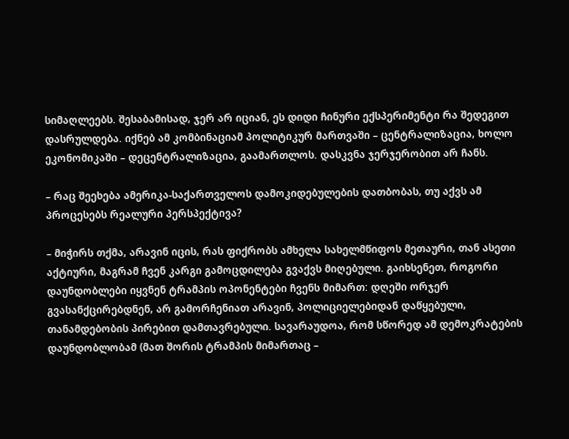სიმაღლეებს. შესაბამისად, ჯერ არ იციან, ეს დიდი ჩინური ექსპერიმენტი რა შედეგით დასრულდება. იქნებ ამ კომბინაციამ პოლიტიკურ მართვაში – ცენტრალიზაცია, ხოლო ეკონომიკაში – დეცენტრალიზაცია, გაამართლოს. დასკვნა ჯერჯერობით არ ჩანს.

– რაც შეეხება ამერიკა-საქართველოს დამოკიდებულების დათბობას, თუ აქვს ამ პროცესებს რეალური პერსპექტივა?

– მიჭირს თქმა, არავინ იცის, რას ფიქრობს ამხელა სახელმწიფოს მეთაური, თან ასეთი აქტიური, მაგრამ ჩვენ კარგი გამოცდილება გვაქვს მიღებული. გაიხსენეთ, როგორი დაუნდობლები იყვნენ ტრამპის ოპონენტები ჩვენს მიმართ: დღეში ორჯერ გვასანქცირებდნენ, არ გამორჩენიათ არავინ, პოლიციელებიდან დაწყებული, თანამდებობის პირებით დამთავრებული. სავარაუდოა, რომ სწორედ ამ დემოკრატების დაუნდობლობამ (მათ შორის ტრამპის მიმართაც –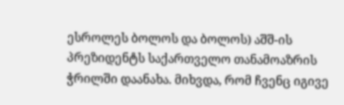ესროლეს ბოლოს და ბოლოს) აშშ-ის პრეზიდენტს საქართველო თანამოაზრის ჭრილში დაანახა. მიხვდა, რომ ჩვენც იგივე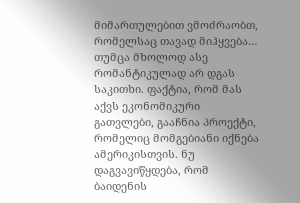მიმართულებით ვმოძრაობთ, რომელსაც თავად მიჰყვება… თუმცა მხოლოდ ასე რომანტიკულად არ დგას საკითხი. ფაქტია, რომ მას აქვს ეკონომიკური გათვლები, გააჩნია პროექტი, რომელიც მომგებიანი იქნება ამერიკისთვის. ნუ დაგვავიწყდება, რომ ბაიდენის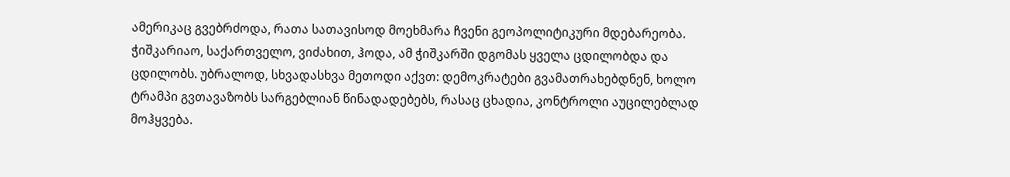ამერიკაც გვებრძოდა, რათა სათავისოდ მოეხმარა ჩვენი გეოპოლიტიკური მდებარეობა. ჭიშკარიაო, საქართველო, ვიძახით, ჰოდა, ამ ჭიშკარში დგომას ყველა ცდილობდა და ცდილობს. უბრალოდ, სხვადასხვა მეთოდი აქვთ: დემოკრატები გვამათრახებდნენ, ხოლო ტრამპი გვთავაზობს სარგებლიან წინადადებებს, რასაც ცხადია, კონტროლი აუცილებლად მოჰყვება.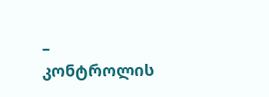– კონტროლის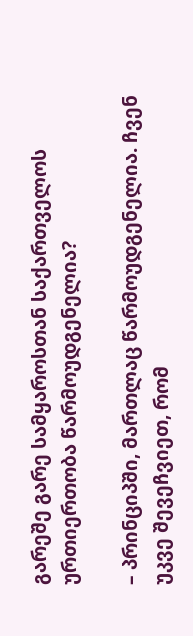გარეშე გარე სამყაროსთან საქართველოს ურთიერთობა წარმოუდგენელია?

– პრინციპში, მართლაც წარმოუდგენელია. ჩვენ უკვე შევეჩვიეთ, რომ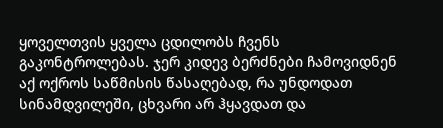ყოველთვის ყველა ცდილობს ჩვენს გაკონტროლებას. ჯერ კიდევ ბერძნები ჩამოვიდნენ აქ ოქროს საწმისის წასაღებად, რა უნდოდათ სინამდვილეში, ცხვარი არ ჰყავდათ და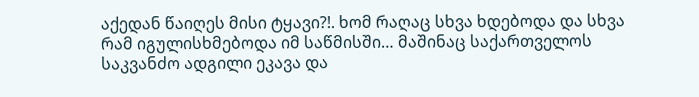აქედან წაიღეს მისი ტყავი?!. ხომ რაღაც სხვა ხდებოდა და სხვა რამ იგულისხმებოდა იმ საწმისში… მაშინაც საქართველოს საკვანძო ადგილი ეკავა და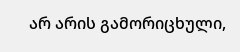არ არის გამორიცხული,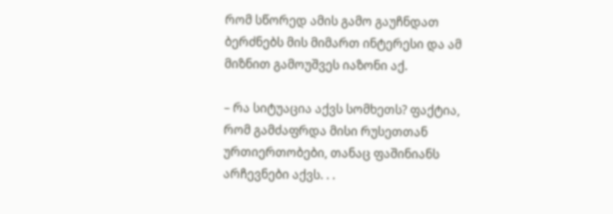რომ სწორედ ამის გამო გაუჩნდათ ბერძნებს მის მიმართ ინტერესი და ამ მიზნით გამოუშვეს იაზონი აქ.

– რა სიტუაცია აქვს სომხეთს? ფაქტია, რომ გამძაფრდა მისი რუსეთთან ურთიერთობები, თანაც ფაშინიანს არჩევნები აქვს. . .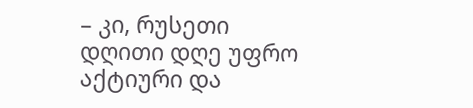– კი, რუსეთი დღითი დღე უფრო აქტიური და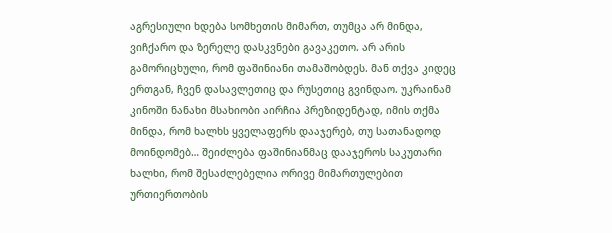აგრესიული ხდება სომხეთის მიმართ, თუმცა არ მინდა, ვიჩქარო და ზერელე დასკვნები გავაკეთო. არ არის გამორიცხული, რომ ფაშინიანი თამაშობდეს. მან თქვა კიდეც ერთგან, ჩვენ დასავლეთიც და რუსეთიც გვინდაო. უკრაინამ კინოში ნანახი მსახიობი აირჩია პრეზიდენტად, იმის თქმა მინდა, რომ ხალხს ყველაფერს დააჯერებ, თუ სათანადოდ მოინდომებ… შეიძლება ფაშინიანმაც დააჯეროს საკუთარი ხალხი, რომ შესაძლებელია ორივე მიმართულებით ურთიერთობის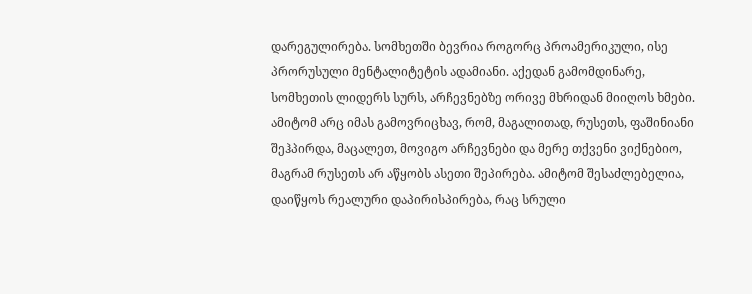დარეგულირება. სომხეთში ბევრია როგორც პროამერიკული, ისე პრორუსული მენტალიტეტის ადამიანი. აქედან გამომდინარე, სომხეთის ლიდერს სურს, არჩევნებზე ორივე მხრიდან მიიღოს ხმები. ამიტომ არც იმას გამოვრიცხავ, რომ, მაგალითად, რუსეთს, ფაშინიანი შეჰპირდა, მაცალეთ, მოვიგო არჩევნები და მერე თქვენი ვიქნებიო, მაგრამ რუსეთს არ აწყობს ასეთი შეპირება. ამიტომ შესაძლებელია, დაიწყოს რეალური დაპირისპირება, რაც სრული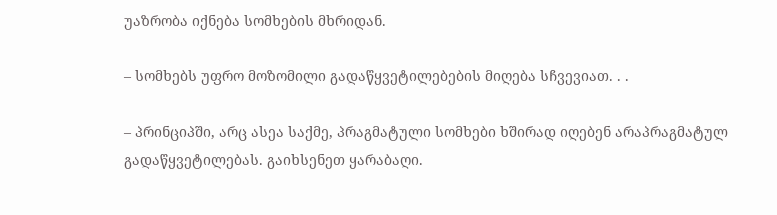უაზრობა იქნება სომხების მხრიდან.

– სომხებს უფრო მოზომილი გადაწყვეტილებების მიღება სჩვევიათ. . .

– პრინციპში, არც ასეა საქმე, პრაგმატული სომხები ხშირად იღებენ არაპრაგმატულ გადაწყვეტილებას. გაიხსენეთ ყარაბაღი.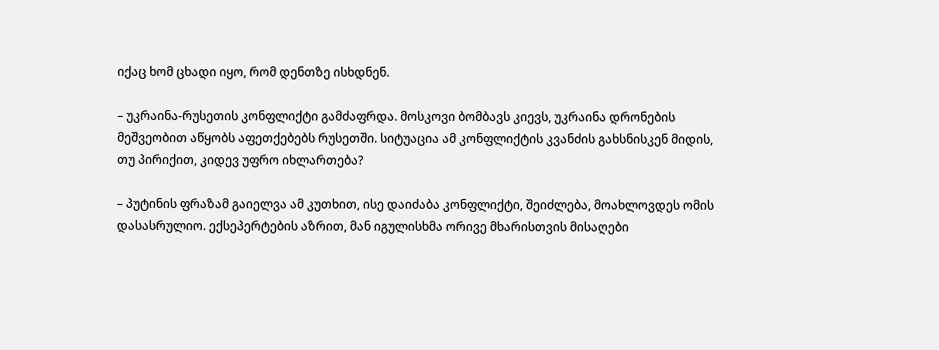იქაც ხომ ცხადი იყო, რომ დენთზე ისხდნენ.

– უკრაინა-რუსეთის კონფლიქტი გამძაფრდა. მოსკოვი ბომბავს კიევს, უკრაინა დრონების მეშვეობით აწყობს აფეთქებებს რუსეთში. სიტუაცია ამ კონფლიქტის კვანძის გახსნისკენ მიდის, თუ პირიქით, კიდევ უფრო იხლართება?

– პუტინის ფრაზამ გაიელვა ამ კუთხით, ისე დაიძაბა კონფლიქტი, შეიძლება, მოახლოვდეს ომის დასასრულიო. ექსეპერტების აზრით, მან იგულისხმა ორივე მხარისთვის მისაღები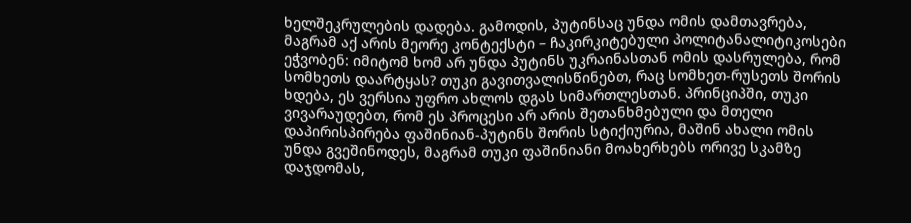ხელშეკრულების დადება. გამოდის, პუტინსაც უნდა ომის დამთავრება, მაგრამ აქ არის მეორე კონტექსტი – ჩაკირკიტებული პოლიტანალიტიკოსები ეჭვობენ: იმიტომ ხომ არ უნდა პუტინს უკრაინასთან ომის დასრულება, რომ სომხეთს დაარტყას? თუკი გავითვალისწინებთ, რაც სომხეთ-რუსეთს შორის ხდება, ეს ვერსია უფრო ახლოს დგას სიმართლესთან. პრინციპში, თუკი ვივარაუდებთ, რომ ეს პროცესი არ არის შეთანხმებული და მთელი დაპირისპირება ფაშინიან-პუტინს შორის სტიქიურია, მაშინ ახალი ომის უნდა გვეშინოდეს, მაგრამ თუკი ფაშინიანი მოახერხებს ორივე სკამზე დაჯდომას,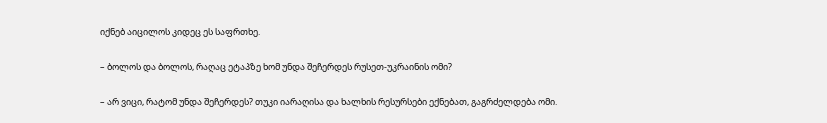იქნებ აიცილოს კიდეც ეს საფრთხე.

– ბოლოს და ბოლოს, რაღაც ეტაპზე ხომ უნდა შეჩერდეს რუსეთ-უკრაინის ომი?

– არ ვიცი, რატომ უნდა შეჩერდეს? თუკი იარაღისა და ხალხის რესურსები ექნებათ, გაგრძელდება ომი.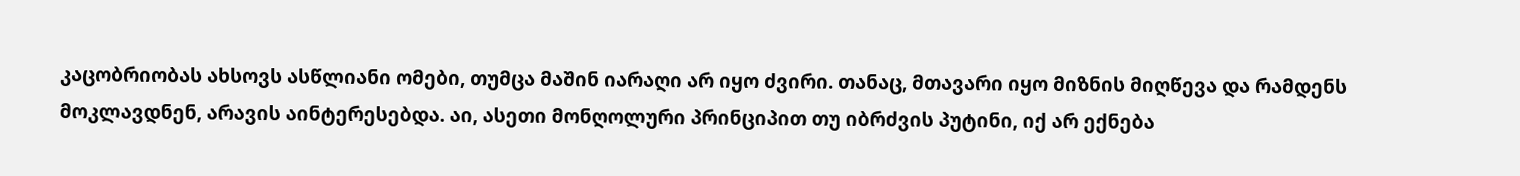კაცობრიობას ახსოვს ასწლიანი ომები, თუმცა მაშინ იარაღი არ იყო ძვირი. თანაც, მთავარი იყო მიზნის მიღწევა და რამდენს მოკლავდნენ, არავის აინტერესებდა. აი, ასეთი მონღოლური პრინციპით თუ იბრძვის პუტინი, იქ არ ექნება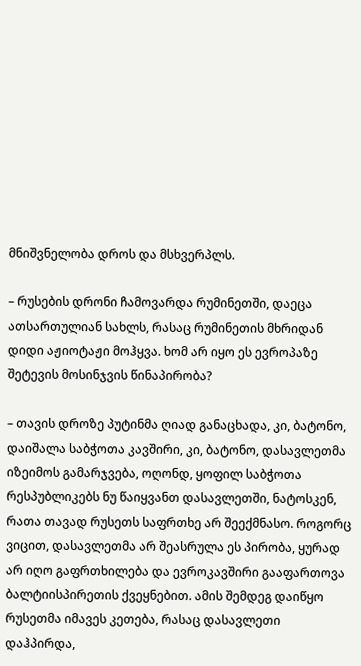მნიშვნელობა დროს და მსხვერპლს.

– რუსების დრონი ჩამოვარდა რუმინეთში, დაეცა ათსართულიან სახლს, რასაც რუმინეთის მხრიდან დიდი აჟიოტაჟი მოჰყვა. ხომ არ იყო ეს ევროპაზე შეტევის მოსინჯვის წინაპირობა?

– თავის დროზე პუტინმა ღიად განაცხადა, კი, ბატონო, დაიშალა საბჭოთა კავშირი, კი, ბატონო, დასავლეთმა იზეიმოს გამარჯვება, ოღონდ, ყოფილ საბჭოთა რესპუბლიკებს ნუ წაიყვანთ დასავლეთში, ნატოსკენ, რათა თავად რუსეთს საფრთხე არ შეექმნასო. როგორც ვიცით, დასავლეთმა არ შეასრულა ეს პირობა, ყურად არ იღო გაფრთხილება და ევროკავშირი გააფართოვა ბალტიისპირეთის ქვეყნებით. ამის შემდეგ დაიწყო რუსეთმა იმავეს კეთება, რასაც დასავლეთი დაჰპირდა,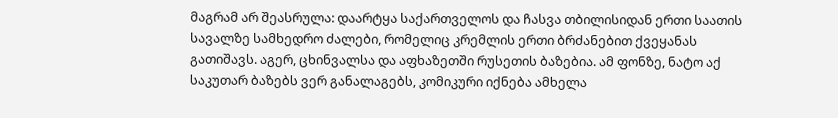მაგრამ არ შეასრულა: დაარტყა საქართველოს და ჩასვა თბილისიდან ერთი საათის სავალზე სამხედრო ძალები, რომელიც კრემლის ერთი ბრძანებით ქვეყანას გათიშავს. აგერ, ცხინვალსა და აფხაზეთში რუსეთის ბაზებია. ამ ფონზე, ნატო აქ საკუთარ ბაზებს ვერ განალაგებს, კომიკური იქნება ამხელა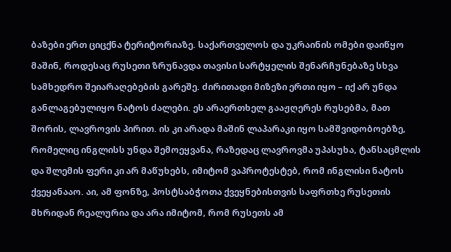ბაზები ერთ ციცქნა ტერიტორიაზე. საქართველოს და უკრაინის ომები დაიწყო მაშინ, როდესაც რუსეთი ზრუნავდა თავისი სარტყელის შენარჩუნებაზე სხვა სამხედრო შეიარაღებების გარეშე. ძირითადი მიზეზი ერთი იყო – იქ არ უნდა განლაგებულიყო ნატოს ძალები. ეს არაერთხელ გააჟღერეს რუსებმა, მათ შორის, ლავროვის პირით. ის კი არადა მაშინ ლაპარაკი იყო სამშვიდობოებზე, რომელიც ინგლისს უნდა შემოეყვანა, რაზედაც ლავროვმა უპასუხა, ტანსაცმლის და შლემის ფერი კი არ მაწუხებს, იმიტომ ვაპროტესტებ, რომ ინგლისი ნატოს ქვეყანააო. აი, ამ ფონზე, პოსტსაბჭოთა ქვეყნებისთვის საფრთხე რუსეთის მხრიდან რეალურია და არა იმიტომ, რომ რუსეთს ამ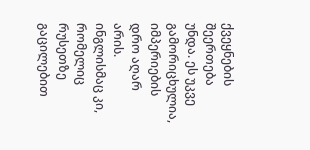ქვეყნების შეერთება უნდა. ეს უკვე გამორიცხულია, იმპერიების დრო აღარ არის. ინგლისმაც კი, რომელიც რუსეთზე გაცილებით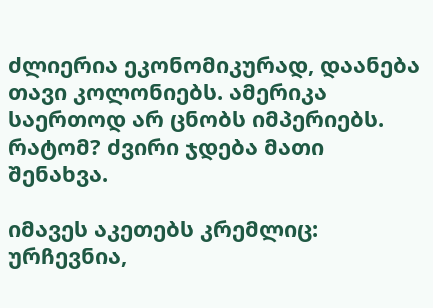ძლიერია ეკონომიკურად, დაანება თავი კოლონიებს. ამერიკა საერთოდ არ ცნობს იმპერიებს. რატომ? ძვირი ჯდება მათი შენახვა.

იმავეს აკეთებს კრემლიც: ურჩევნია,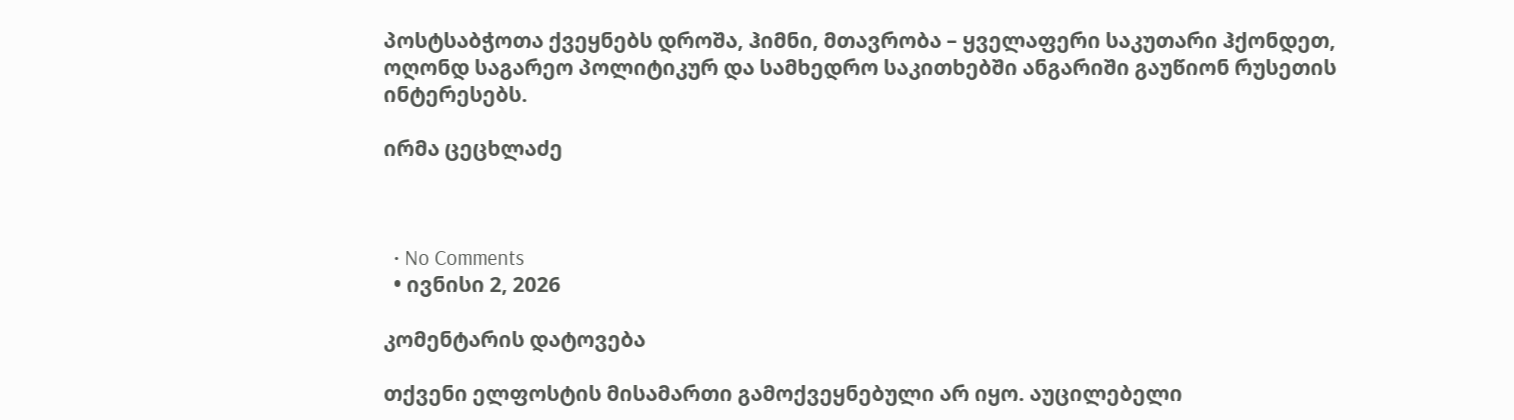პოსტსაბჭოთა ქვეყნებს დროშა, ჰიმნი, მთავრობა – ყველაფერი საკუთარი ჰქონდეთ, ოღონდ საგარეო პოლიტიკურ და სამხედრო საკითხებში ანგარიში გაუწიონ რუსეთის ინტერესებს.

ირმა ცეცხლაძე



  • No Comments
  • ივნისი 2, 2026

კომენტარის დატოვება

თქვენი ელფოსტის მისამართი გამოქვეყნებული არ იყო. აუცილებელი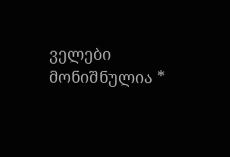ველები მონიშნულია *